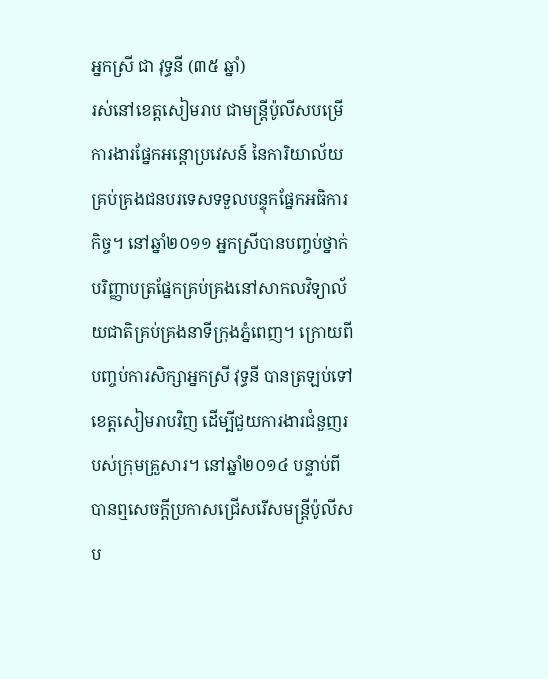អ្នកស្រី ជា វុទ្ធនី (៣៥ ឆ្នាំ)
រស់នៅខេត្ដសៀមរាប ជាមន្រ្ដីប៉ូលីសបម្រើការងារផ្នែកអន្តោប្រវេសន៍ នៃការិយាល័យគ្រប់គ្រងជនបរទេសទទួលបន្ទុកផ្នែកអធិការកិច្ច។ នៅឆ្នាំ២០១១ អ្នកស្រីបានបញ្ចប់ថ្នាក់បរិញ្ញាបត្រផ្នែកគ្រប់គ្រងនៅសាកលវិទ្យាល័យជាតិគ្រប់គ្រងនាទីក្រុងភ្នំពេញ។ ក្រោយពីបញ្ចប់ការសិក្សាអ្នកស្រី វុទ្ធនី បានត្រឡប់ទៅខេត្តសៀមរាបវិញ ដើម្បីជួយការងារជំនួញរបស់ក្រុមគ្រួសារ។ នៅឆ្នាំ២០១៤ បន្ទាប់ពីបានឮសេចក្តីប្រកាសជ្រើសរើសមន្ត្រីប៉ូលីសប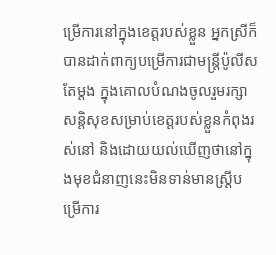ម្រើការនៅក្នុងខេត្តរបស់ខ្លួន អ្នកស្រីក៏បានដាក់ពាក្យបម្រើការជាមន្ត្រីប៉ូលីសតែម្តង ក្នុងគោលបំណងចូលរួមរក្សាសន្តិសុខសម្រាប់ខេត្តរបស់ខ្លួនកំពុងរស់នៅ និងដោយយល់ឃើញថានៅក្នុងមុខជំនាញនេះមិនទាន់មានស្រ្ដីបម្រើការ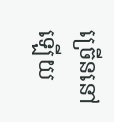ច្រើននៅឡើយ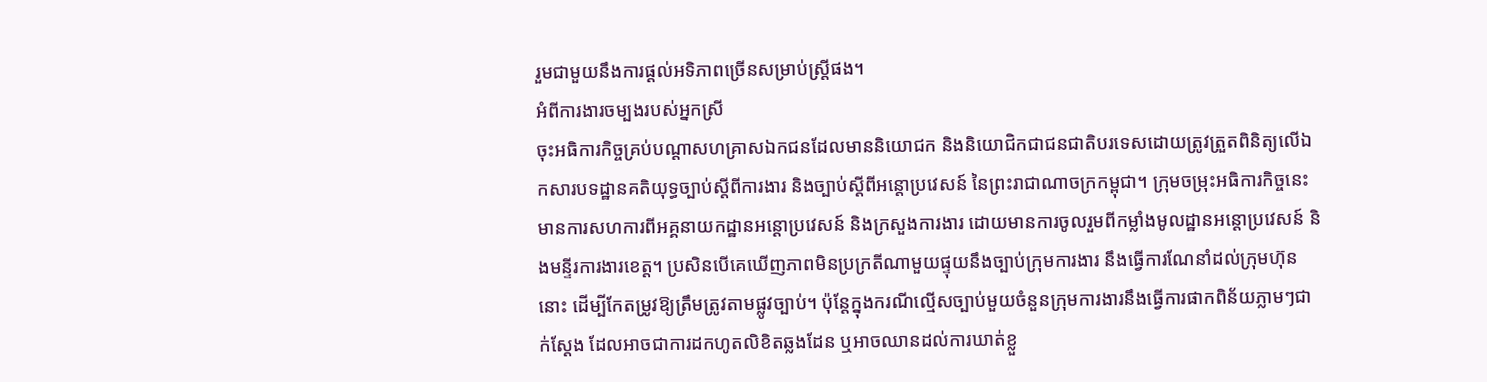រួមជាមួយនឹងការផ្ដល់អទិភាពច្រើនសម្រាប់ស្រ្ដីផង។
អំពីការងារចម្បងរបស់អ្នកស្រី
ចុះអធិការកិច្ចគ្រប់បណ្ដាសហគ្រាសឯកជនដែលមាននិយោជក និងនិយោជិកជាជនជាតិបរទេសដោយត្រូវត្រួតពិនិត្យលើឯកសារបទដ្ឋានគតិយុទ្ធច្បាប់ស្ដីពីការងារ និងច្បាប់ស្ដីពីអន្តោប្រវេសន៍ នៃព្រះរាជាណាចក្រកម្ពុជា។ ក្រុមចម្រុះអធិការកិច្ចនេះ មានការសហការពីអគ្គនាយកដ្ឋានអន្តោប្រវេសន៍ និងក្រសួងការងារ ដោយមានការចូលរួមពីកម្លាំងមូលដ្ឋានអន្តោប្រវេសន៍ និងមន្ទីរការងារខេត្ត។ ប្រសិនបើគេឃើញភាពមិនប្រក្រតីណាមួយផ្ទុយនឹងច្បាប់ក្រុមការងារ នឹងធ្វើការណែនាំដល់ក្រុមហ៊ុននោះ ដើម្បីកែតម្រូវឱ្យត្រឹមត្រូវតាមផ្លូវច្បាប់។ ប៉ុន្តែក្នុងករណីល្មើសច្បាប់មួយចំនួនក្រុមការងារនឹងធ្វើការផាកពិន័យភ្លាមៗជាក់ស្ដែង ដែលអាចជាការដកហូតលិខិតឆ្លងដែន ឬអាចឈានដល់ការឃាត់ខ្លួ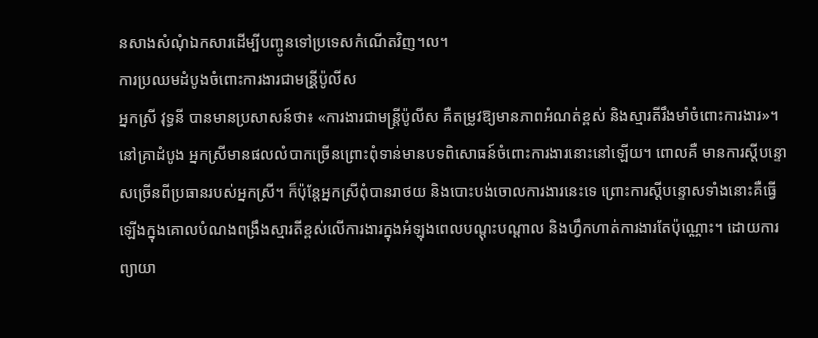នសាងសំណុំឯកសារដើម្បីបញ្ចូនទៅប្រទេសកំណើតវិញ។ល។
ការប្រឈមដំបូងចំពោះការងារជាមន្រី្តប៉ូលីស
អ្នកស្រី វុទ្ធនី បានមានប្រសាសន៍ថា៖ «ការងារជាមន្រ្តីប៉ូលីស គឺតម្រូវឱ្យមានភាពអំណត់ខ្ពស់ និងស្មារតីរឹងមាំចំពោះការងារ»។ នៅគ្រាដំបូង អ្នកស្រីមានផលលំបាកច្រើនព្រោះពុំទាន់មានបទពិសោធន៍ចំពោះការងារនោះនៅឡើយ។ ពោលគឺ មានការស្តីបន្ទោសច្រើនពីប្រធានរបស់អ្នកស្រី។ ក៏ប៉ុន្តែអ្នកស្រីពុំបានរាថយ និងបោះបង់ចោលការងារនេះទេ ព្រោះការស្តីបន្ទោសទាំងនោះគឺធ្វើឡើងក្នុងគោលបំណងពង្រឹងស្មារតីខ្ពស់លើការងារក្នុងអំឡុងពេលបណ្តុះបណ្តាល និងហ្វឹកហាត់ការងារតែប៉ុណ្ណោះ។ ដោយការព្យាយា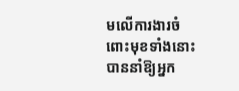មលើការងារចំពោះមុខទាំងនោះ បាននាំឱ្យអ្នក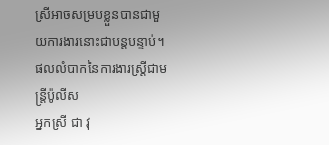ស្រីអាចសម្របខ្លួនបានជាមួយការងារនោះជាបន្តបន្ទាប់។
ផលលំបាកនៃការងារស្រ្តីជាមន្រ្តីប៉ូលីស
អ្នកស្រី ជា វុ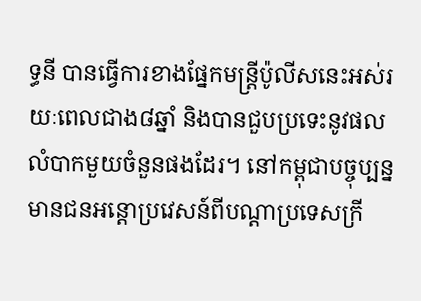ទ្ធនី បានធ្វើការខាងផ្នែកមន្រ្ដីប៉ូលីសនេះអស់រយៈពេលជាង៨ឆ្នាំ និងបានជួបប្រទេះនូវផលលំបាកមួយចំនួនផងដែរ។ នៅកម្ពុជាបច្ចុប្បន្ន មានជនអន្តោប្រវេសន៍ពីបណ្តាប្រទេសក្រី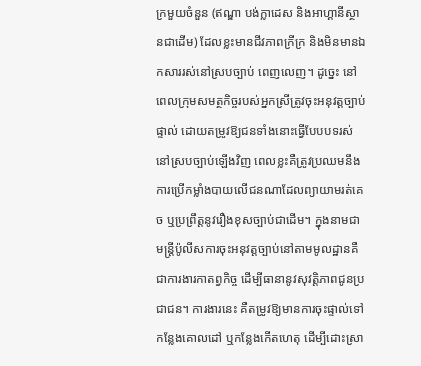ក្រមួយចំនួន (ឥណ្ឌា បង់ក្លាដេស និងអាហ្គានីស្ថានជាដើម) ដែលខ្លះមានជីវភាពក្រីក្រ និងមិនមានឯកសាររស់នៅស្របច្បាប់ ពេញលេញ។ ដូច្នេះ នៅពេលក្រុមសមត្ថកិច្ចរបស់អ្នកស្រីត្រូវចុះអនុវត្ដច្បាប់ផ្ទាល់ ដោយតម្រូវឱ្យជនទាំងនោះធ្វើបែបបទរស់នៅស្របច្បាប់ឡើងវិញ ពេលខ្លះគឺត្រូវប្រឈមនឹងការប្រើកម្លាំងបាយលើជនណាដែលព្យាយាមរត់គេច ឬប្រព្រឹត្តនូវរឿងខុសច្បាប់ជាដើម។ ក្នុងនាមជាមន្រ្តីប៉ូលីសការចុះអនុវត្តច្បាប់នៅតាមមូលដ្ឋានគឺជាការងារកាតព្វកិច្ច ដើម្បីធានានូវសុវត្តិភាពជូនប្រជាជន។ ការងារនេះ គឺតម្រូវឱ្យមានការចុះផ្ទាល់ទៅកន្លែងគោលដៅ ឬកន្លែងកើតហេតុ ដើម្បីដោះស្រា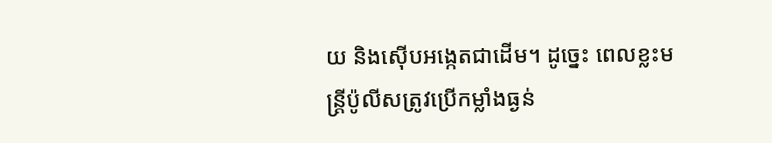យ និងស៊ើបអង្កេតជាដើម។ ដូច្នេះ ពេលខ្លះមន្រ្តីប៉ូលីសត្រូវប្រើកម្លាំងធ្ងន់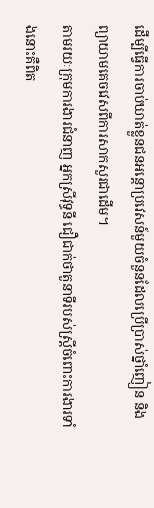ដើម្បីធ្វើការចាប់ឃាត់ខ្លួនជនអន្តោប្រវេសន៍មួយចំនួនដែលប្រើប្រាស់ថ្នាំញៀន និងព្យាយាមគេចវេសពីការសាកសួរជាដើម។
តាមរយៈក្រុមការងារជំនាញ អ្នកស្រីវុទ្ធនី ជឿជាក់ថាតួនាទីរបស់ស្រ្តីចំពោះការងារទាំងនោះគឺពិត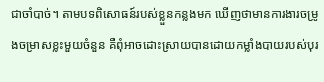ជាចាំបាច់។ តាមបទពិសោធន៍របស់ខ្លួនកន្លងមក ឃើញថាមានការងារចម្រូងចម្រាសខ្លះមួយចំនួន គឺពុំអាចដោះស្រាយបានដោយកម្លាំងបាយរបស់បុរ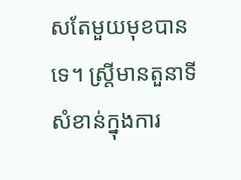សតែមួយមុខបានទេ។ ស្រ្តីមានតួនាទីសំខាន់ក្នុងការ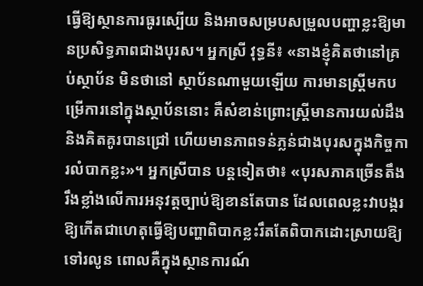ធ្វើឱ្យស្ថានការធូរស្បើយ និងអាចសម្របសម្រួលបញ្ហាខ្លះឱ្យមានប្រសិទ្ធភាពជាងបុរស។ អ្នកស្រី វុទ្ធនី៖ «នាងខ្ញុំគិតថានៅគ្រប់ស្ថាប័ន មិនថានៅ ស្ថាប័នណាមួយឡើយ ការមានស្រ្ដីមកបម្រើការនៅក្នុងស្ថាប័ននោះ គឺសំខាន់ព្រោះស្រី្ដមានការយល់ដឹង និងគិតគូរបានជ្រៅ ហើយមានភាពទន់ភ្លន់ជាងបុរសក្នុងកិច្ចការលំបាកខ្លះ»។ អ្នកស្រីបាន បន្តទៀតថា៖ «បុរសភាគច្រើនតឹងរឹងខ្លាំងលើការអនុវត្តច្បាប់ឱ្យខានតែបាន ដែលពេលខ្លះវាបង្ករឱ្យកើតជាហេតុធ្វើឱ្យបញ្ហាពិបាកខ្លះរឹតតែពិបាកដោះស្រាយឱ្យទៅរលូន ពោលគឺក្នុងស្ថានការណ៍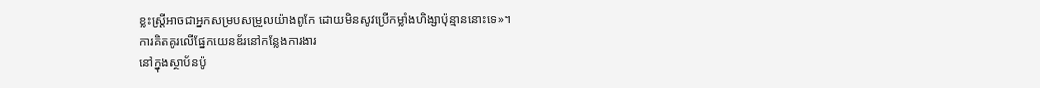ខ្លះស្ដ្រីអាចជាអ្នកសម្របសម្រួលយ៉ាងពូកែ ដោយមិនសូវប្រើកម្លាំងហិង្សាប៉ុន្មាននោះទេ»។
ការគិតគូរលើផ្នែកយេនឌ័រនៅកន្លែងការងារ
នៅក្នុងស្ថាប័នប៉ូ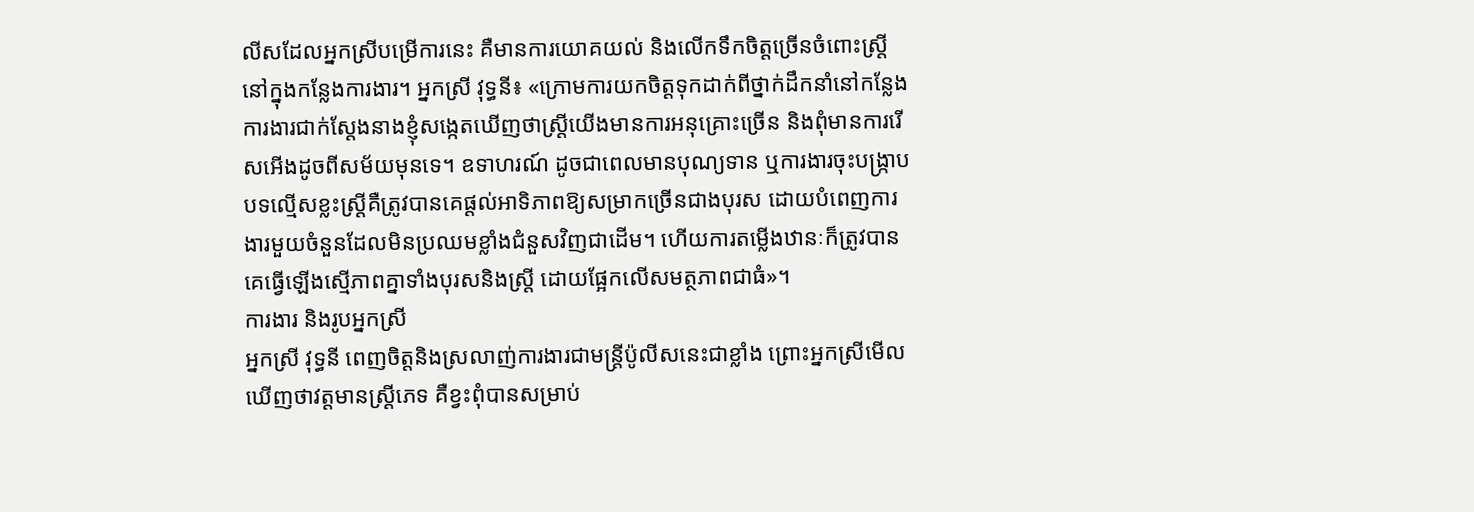លីសដែលអ្នកស្រីបម្រើការនេះ គឺមានការយោគយល់ និងលើកទឹកចិត្តច្រើនចំពោះស្ដ្រីនៅក្នុងកន្លែងការងារ។ អ្នកស្រី វុទ្ធនី៖ «ក្រោមការយកចិត្តទុកដាក់ពីថ្នាក់ដឹកនាំនៅកន្លែង ការងារជាក់ស្តែងនាងខ្ញុំសង្កេតឃើញថាស្រ្តីយើងមានការអនុគ្រោះច្រើន និងពុំមានការរើសអើងដូចពីសម័យមុនទេ។ ឧទាហរណ៍ ដូចជាពេលមានបុណ្យទាន ឬការងារចុះបង្ក្រាបបទល្មើសខ្លះស្ត្រីគឺត្រូវបានគេផ្តល់អាទិភាពឱ្យសម្រាកច្រើនជាងបុរស ដោយបំពេញការងារមួយចំនួនដែលមិនប្រឈមខ្លាំងជំនួសវិញជាដើម។ ហើយការតម្លើងឋានៈក៏ត្រូវបានគេធ្វើឡើងស្មើភាពគ្នាទាំងបុរសនិងស្រ្តី ដោយផ្អែកលើសមត្ថភាពជាធំ»។
ការងារ និងរូបអ្នកស្រី
អ្នកស្រី វុទ្ធនី ពេញចិត្ដនិងស្រលាញ់ការងារជាមន្រ្តីប៉ូលីសនេះជាខ្លាំង ព្រោះអ្នកស្រីមើលឃើញថាវត្តមានស្ដ្រីភេទ គឺខ្វះពុំបានសម្រាប់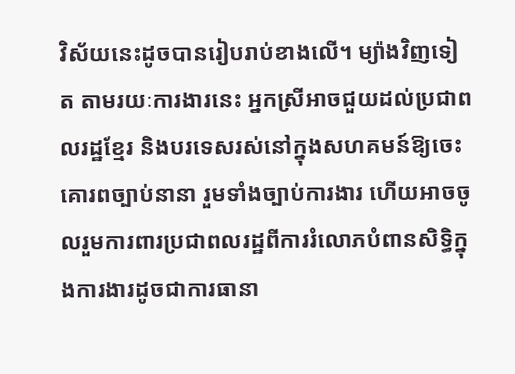វិស័យនេះដូចបានរៀបរាប់ខាងលើ។ ម្យ៉ាងវិញទៀត តាមរយៈការងារនេះ អ្នកស្រីអាចជួយដល់ប្រជាពលរដ្ឋខ្មែរ និងបរទេសរស់នៅក្នុងសហគមន៍ឱ្យចេះគោរពច្បាប់នានា រួមទាំងច្បាប់ការងារ ហើយអាចចូលរួមការពារប្រជាពលរដ្ឋពីការរំលោភបំពានសិទ្ធិក្នុងការងារដូចជាការធានា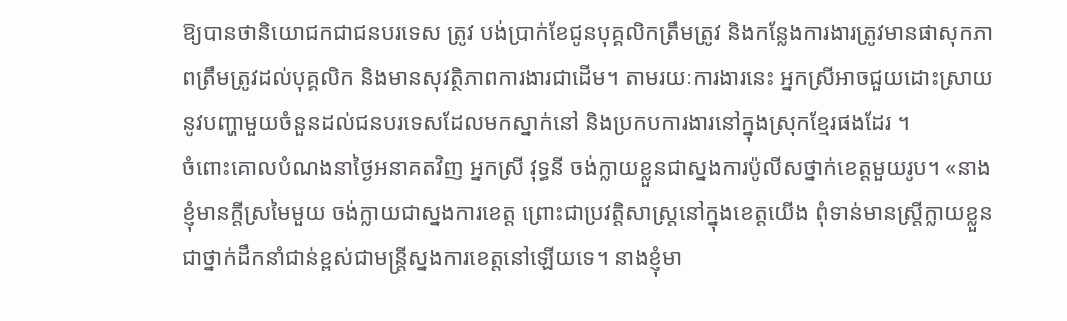ឱ្យបានថានិយោជកជាជនបរទេស ត្រូវ បង់ប្រាក់ខែជូនបុគ្គលិកត្រឹមត្រូវ និងកន្លែងការងារត្រូវមានផាសុកភាពត្រឹមត្រូវដល់បុគ្គលិក និងមានសុវត្ថិភាពការងារជាដើម។ តាមរយៈការងារនេះ អ្នកស្រីអាចជួយដោះស្រាយនូវបញ្ហាមួយចំនួនដល់ជនបរទេសដែលមកស្នាក់នៅ និងប្រកបការងារនៅក្នុងស្រុកខ្មែរផងដែរ ។
ចំពោះគោលបំណងនាថ្ងៃអនាគតវិញ អ្នកស្រី វុទ្ធនី ចង់ក្លាយខ្លួនជាស្នងការប៉ូលីសថ្នាក់ខេត្តមួយរូប។ «នាងខ្ញុំមានក្តីស្រមៃមួយ ចង់ក្លាយជាស្នងការខេត្ត ព្រោះជាប្រវត្តិសាស្រ្តនៅក្នុងខេត្តយើង ពុំទាន់មានស្រ្តីក្លាយខ្លួនជាថ្នាក់ដឹកនាំជាន់ខ្ពស់ជាមន្ត្រីស្នងការខេត្តនៅឡើយទេ។ នាងខ្ញុំមា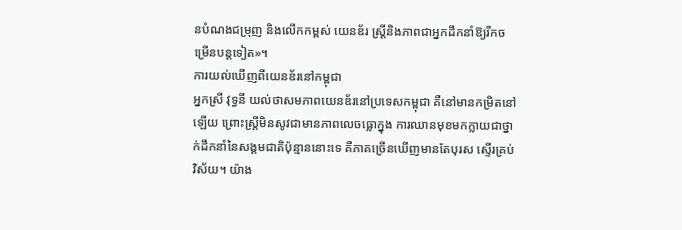នបំណងជម្រុញ និងលើកកម្ពស់ យេនឌ័រ ស្រ្តីនិងភាពជាអ្នកដឹកនាំឱ្យរីកចម្រើនបន្តទៀត»។
ការយល់ឃើញពីយេនឌ័រនៅកម្ពុជា
អ្នកស្រី វុទ្ធនី យល់ថាសមភាពយេនឌ័រនៅប្រទេសកម្ពុជា គឺនៅមានកម្រិតនៅឡើយ ព្រោះស្ដ្រីមិនសូវជាមានភាពលេចធ្លោក្នុង ការឈានមុខមកក្លាយជាថ្នាក់ដឹកនាំនៃសង្គមជាតិប៉ុន្មាននោះទេ គឺភាគច្រើនឃើញមានតែបុរស ស្ទើរគ្រប់វិស័យ។ យ៉ាង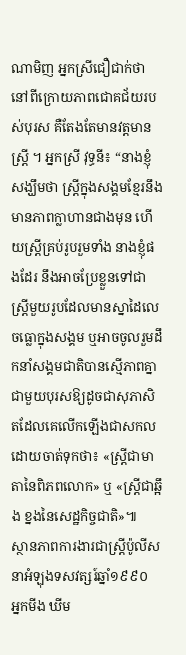ណាមិញ អ្នកស្រីជឿជាក់ថានៅពីក្រោយភាពជោគជ័យរបស់បុរស គឺតែងតែមានវត្តមានស្រ្ដី ។ អ្នកស្រី វុទ្ធនី៖ “នាងខ្ញុំសង្ឃឹមថា ស្ដ្រីក្នុងសង្គមខ្មែរនឹងមានភាពក្លាហានជាងមុន ហើយស្ដ្រីគ្រប់រូបរួមទាំង នាងខ្ញុំផងដែរ នឹងអាចប្រែខ្លួនទៅជាស្ដ្រីមួយរូបដែលមានស្នាដៃលេចធ្លោក្នុងសង្គម ឬអាចចូលរួមដឹកនាំសង្គមជាតិបានស្មើភាពគ្នាជាមួយបុរសឱ្យដូចជាសុភាសិតដែលគេលើកឡើងជាសកលដោយចាត់ទុកថា៖ «ស្ដ្រីជាមាតានៃពិភពលោក» ឬ «ស្ដ្រីជាឆ្អឹង ខ្នងនៃសេដ្ឋកិច្ចជាតិ»៕
ស្ថានភាពការងារជាស្រ្តីប៉ូលីសនាអំឡុងទសវត្សរ៍ឆ្នាំ១៩៩០
អ្នកមីង ឃីម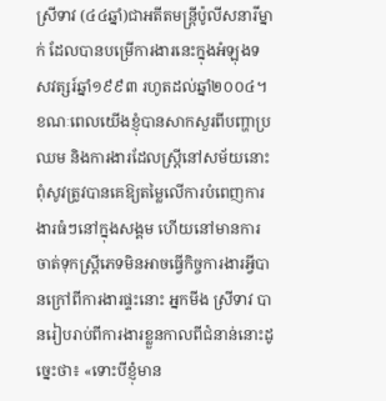ស្រីទាវ (៤៤ឆ្នាំ)ជាអតីតមន្រ្តីប៉ូលីសនារីម្នាក់ ដែលបានបម្រើការងារនេះក្នុងអំឡុងទសវត្សរ៍ឆ្នាំ១៩៩៣ រហូតដល់ឆ្នាំ២០០៤។ ខណៈពេលយើងខ្ញុំបានសាកសួរពីបញ្ហាប្រឈម និងការងារដែលស្រ្តីនៅសម័យនោះ ពុំសូវត្រូវបានគេឱ្យតម្លៃលើការបំពេញការងារធំៗនៅក្នុងសង្គម ហើយនៅមានការចាត់ទុកស្រ្តីភេទមិនអាចធ្វើកិច្ចការងារអ្វីបានក្រៅពីការងារផ្ទះនោះ អ្នកមីង ស្រីទាវ បានរៀបរាប់ពីការងារខ្លួនកាលពីជំនាន់នោះដូច្នេះថា៖ «ទោះបីខ្ញុំមាន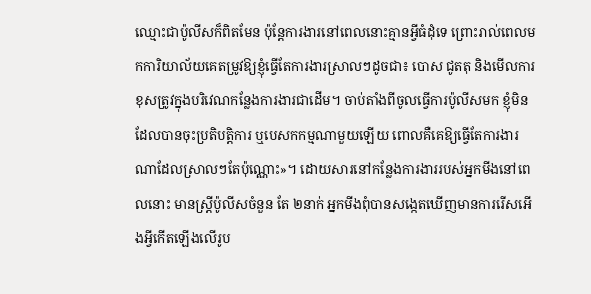ឈ្មោះជាប៉ូលីសក៏ពិតមែន ប៉ុន្តែការងារនៅពេលនោះគ្មានអ្វីធំដុំទេ ព្រោះរាល់ពេលមកការិយាល័យគេតម្រូវឱ្យខ្ញុំធ្វើតែការងារស្រាលៗដូចជា៖ បោស ជូតតុ និងមើលការខុសត្រូវក្នុងបរិវេណកន្លែងការងារជាដើម។ ចាប់តាំងពីចូលធ្វើការប៉ូលីសមក ខ្ញុំមិនដែលបានចុះប្រតិបត្តិការ ឬបេសកកម្មណាមួយឡើយ ពោលគឺគេឱ្យធ្វើតែការងារណាដែលស្រាលៗតែប៉ុណ្ណោះ»។ ដោយសារនៅកន្លែងការងាររបស់អ្នកមីងនៅពេលនោះ មានស្រ្តីប៉ូលីសចំនួន តែ ២នាក់ អ្នកមីងពុំបានសង្កេតឃើញមានការរើសអើងអ្វីកើតឡើងលើរូប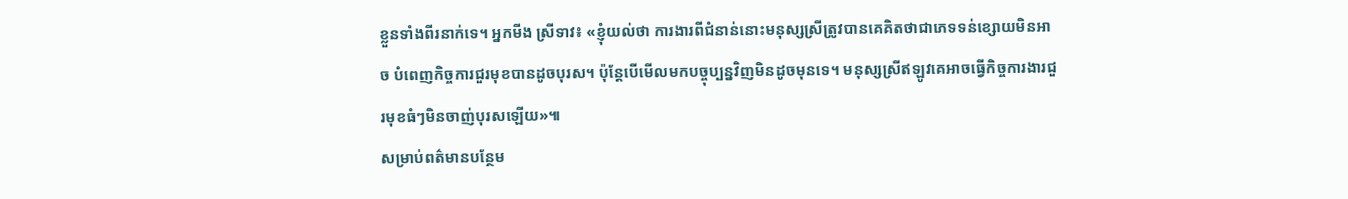ខ្លួនទាំងពីរនាក់ទេ។ អ្នកមីង ស្រីទាវ៖ «ខ្ញុំយល់ថា ការងារពីជំនាន់នោះមនុស្សស្រីត្រូវបានគេគិតថាជាភេទទន់ខ្សោយមិនអាច បំពេញកិច្ចការជួរមុខបានដូចបុរស។ ប៉ុន្តែបើមើលមកបច្ចុប្បន្នវិញមិនដូចមុនទេ។ មនុស្សស្រីឥឡូវគេអាចធ្វើកិច្ចការងារជួរមុខធំៗមិនចាញ់បុរសឡើយ»៕
សម្រាប់ពត៌មានបន្ថែម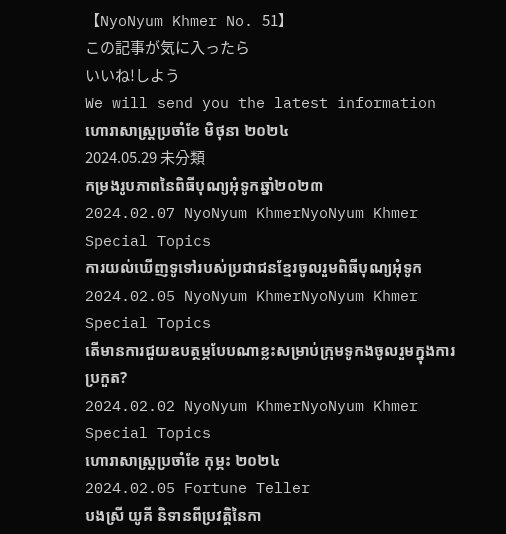【NyoNyum Khmer No. 51】
この記事が気に入ったら
いいね!しよう
We will send you the latest information
ហោរាសាស្ត្រប្រចាំខែ មិថុនា ២០២៤
2024.05.29 未分類
កម្រងរូបភាពនៃពិធីបុណ្យអុំទូកឆ្នាំ២០២៣
2024.02.07 NyoNyum KhmerNyoNyum Khmer Special Topics
ការយល់ឃើញទូទៅរបស់ប្រជាជនខ្មែរចូលរួមពិធីបុណ្យអុំទូក
2024.02.05 NyoNyum KhmerNyoNyum Khmer Special Topics
តើមានការជួយឧបត្ថម្ភបែបណាខ្លះសម្រាប់ក្រុមទូកងចូលរួមក្នុងការប្រកួត?
2024.02.02 NyoNyum KhmerNyoNyum Khmer Special Topics
ហោរាសាស្ត្រប្រចាំខែ កុម្ភះ ២០២៤
2024.02.05 Fortune Teller
បងស្រី យូគី និទានពីប្រវតិ្តនៃកា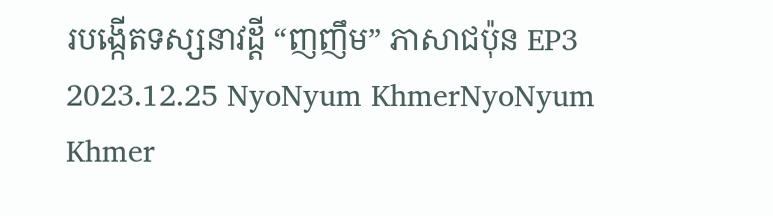របង្កើតទស្សនាវដ្តី “ញញឹម” ភាសាជប៉ុន EP3
2023.12.25 NyoNyum KhmerNyoNyum Khmer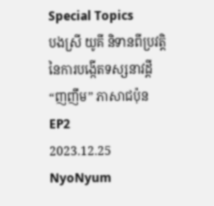Special Topics
បងស្រី យូគី និទានពីប្រវតិ្តនៃការបង្កើតទស្សនាវដ្តី “ញញឹម” ភាសាជប៉ុន EP2
2023.12.25 NyoNyum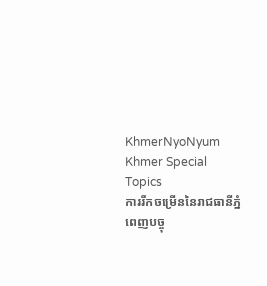KhmerNyoNyum Khmer Special Topics
ការរីកចម្រើននៃរាជធានីភ្នំពេញបច្ចុ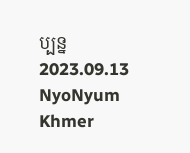ប្បន្ន
2023.09.13 NyoNyum Khmer